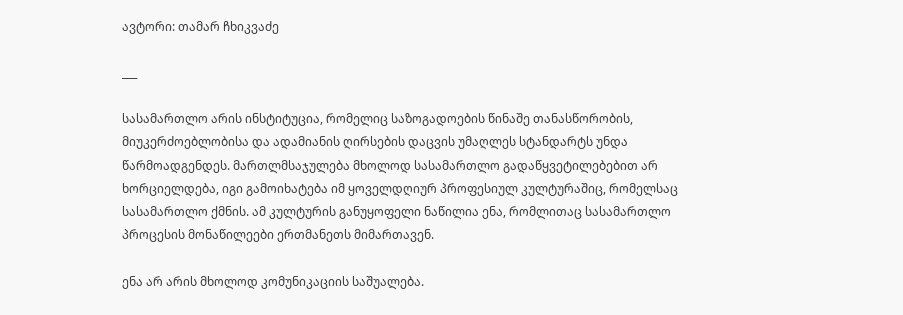ავტორი: თამარ ჩხიკვაძე

___

სასამართლო არის ინსტიტუცია, რომელიც საზოგადოების წინაშე თანასწორობის, მიუკერძოებლობისა და ადამიანის ღირსების დაცვის უმაღლეს სტანდარტს უნდა წარმოადგენდეს. მართლმსაჯულება მხოლოდ სასამართლო გადაწყვეტილებებით არ ხორციელდება, იგი გამოიხატება იმ ყოველდღიურ პროფესიულ კულტურაშიც, რომელსაც სასამართლო ქმნის. ამ კულტურის განუყოფელი ნაწილია ენა, რომლითაც სასამართლო პროცესის მონაწილეები ერთმანეთს მიმართავენ.

ენა არ არის მხოლოდ კომუნიკაციის საშუალება.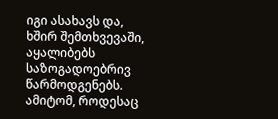იგი ასახავს და, ხშირ შემთხვევაში, აყალიბებს საზოგადოებრივ წარმოდგენებს. ამიტომ, როდესაც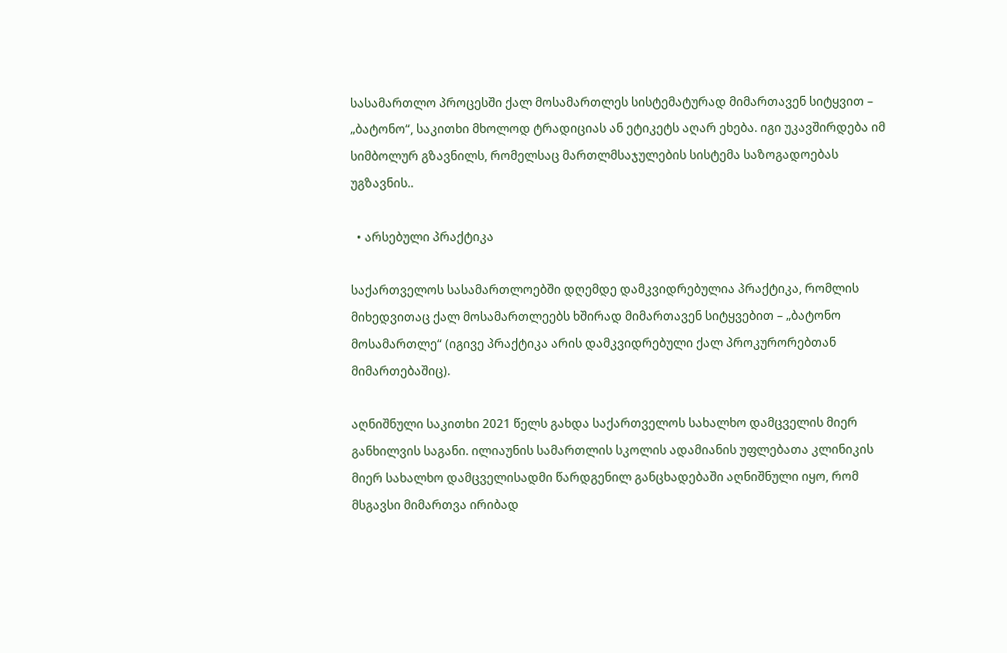სასამართლო პროცესში ქალ მოსამართლეს სისტემატურად მიმართავენ სიტყვით – „ბატონო“, საკითხი მხოლოდ ტრადიციას ან ეტიკეტს აღარ ეხება. იგი უკავშირდება იმ სიმბოლურ გზავნილს, რომელსაც მართლმსაჯულების სისტემა საზოგადოებას უგზავნის..

  • არსებული პრაქტიკა

საქართველოს სასამართლოებში დღემდე დამკვიდრებულია პრაქტიკა, რომლის მიხედვითაც ქალ მოსამართლეებს ხშირად მიმართავენ სიტყვებით – „ბატონო მოსამართლე“ (იგივე პრაქტიკა არის დამკვიდრებული ქალ პროკურორებთან მიმართებაშიც).

აღნიშნული საკითხი 2021 წელს გახდა საქართველოს სახალხო დამცველის მიერ განხილვის საგანი. ილიაუნის სამართლის სკოლის ადამიანის უფლებათა კლინიკის მიერ სახალხო დამცველისადმი წარდგენილ განცხადებაში აღნიშნული იყო, რომ მსგავსი მიმართვა ირიბად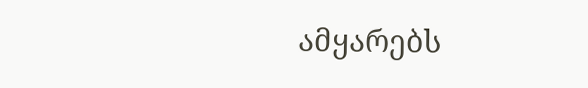ამყარებს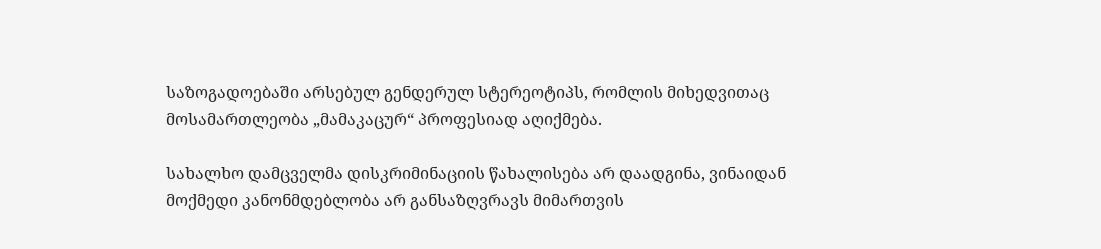საზოგადოებაში არსებულ გენდერულ სტერეოტიპს, რომლის მიხედვითაც მოსამართლეობა „მამაკაცურ“ პროფესიად აღიქმება.

სახალხო დამცველმა დისკრიმინაციის წახალისება არ დაადგინა, ვინაიდან მოქმედი კანონმდებლობა არ განსაზღვრავს მიმართვის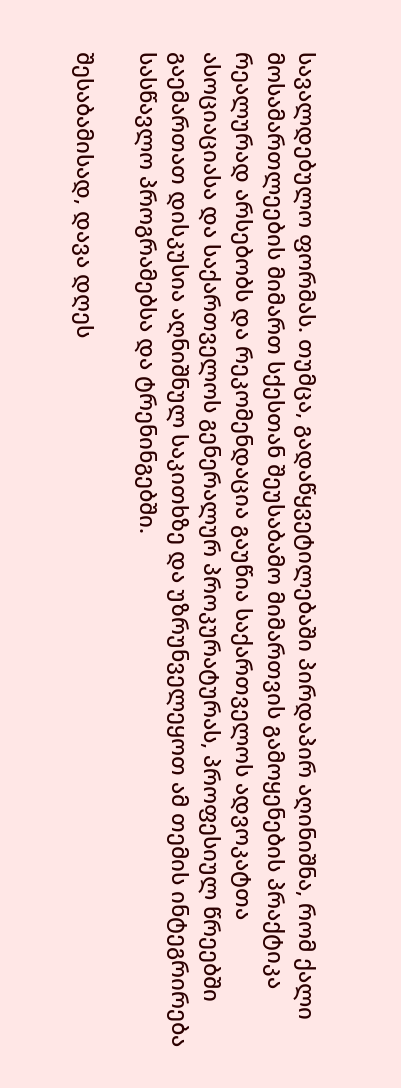სავალდებულო ფორმას. თუმცა, გადაწყვეტილებაში პირდაპირ აღინიშნა, რომ ქალი მოსამართლეების მიმართ სქესთან შეუსაბამო მიმართვის გამოყენების პრაქტიკა რეალურად არსებობს და რეკომენდაცია გაუწია საქართველოს ადვოკატთა ასოციაციასა და საქართველოს გენერალურ პროკურატურას, პროფესიულ წრეებში გაემართათ დისკუსია აღნიშნულ საკითხზე და უზრუნველეყოთ ამ თემის ინტეგრირება სასწავლო პროგრამებსა და ტრენინგებში.

შესაბამისად, დავა დღეს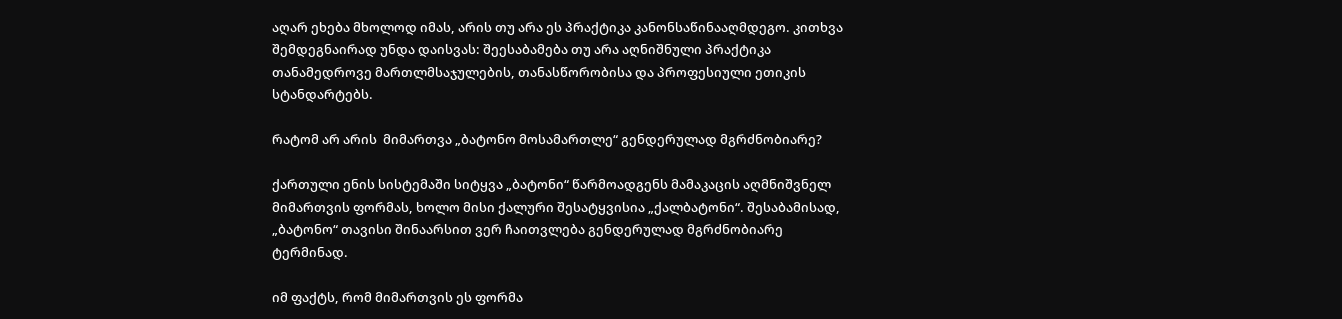აღარ ეხება მხოლოდ იმას, არის თუ არა ეს პრაქტიკა კანონსაწინააღმდეგო. კითხვა შემდეგნაირად უნდა დაისვას: შეესაბამება თუ არა აღნიშნული პრაქტიკა თანამედროვე მართლმსაჯულების, თანასწორობისა და პროფესიული ეთიკის სტანდარტებს.

რატომ არ არის  მიმართვა „ბატონო მოსამართლე“ გენდერულად მგრძნობიარე?

ქართული ენის სისტემაში სიტყვა „ბატონი“ წარმოადგენს მამაკაცის აღმნიშვნელ მიმართვის ფორმას, ხოლო მისი ქალური შესატყვისია „ქალბატონი“. შესაბამისად, „ბატონო“ თავისი შინაარსით ვერ ჩაითვლება გენდერულად მგრძნობიარე ტერმინად.

იმ ფაქტს, რომ მიმართვის ეს ფორმა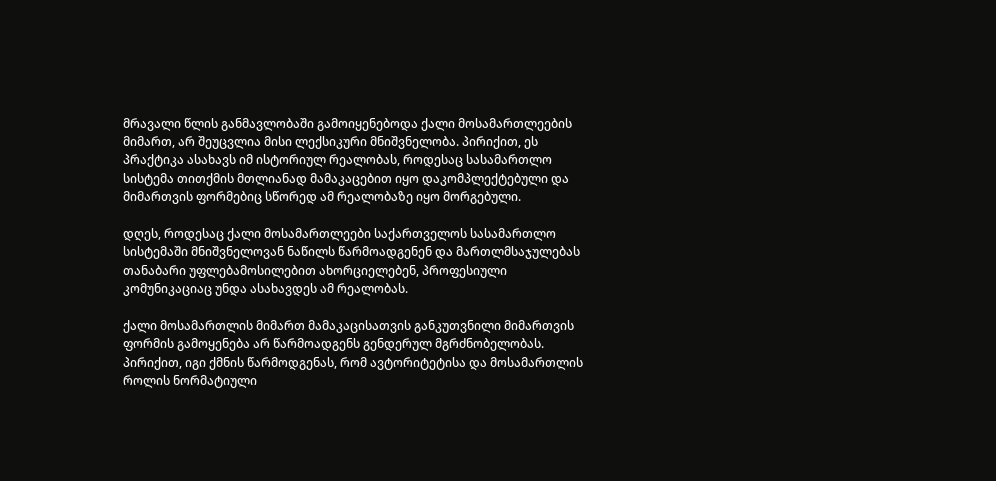მრავალი წლის განმავლობაში გამოიყენებოდა ქალი მოსამართლეების მიმართ, არ შეუცვლია მისი ლექსიკური მნიშვნელობა. პირიქით, ეს პრაქტიკა ასახავს იმ ისტორიულ რეალობას, როდესაც სასამართლო სისტემა თითქმის მთლიანად მამაკაცებით იყო დაკომპლექტებული და მიმართვის ფორმებიც სწორედ ამ რეალობაზე იყო მორგებული.

დღეს, როდესაც ქალი მოსამართლეები საქართველოს სასამართლო სისტემაში მნიშვნელოვან ნაწილს წარმოადგენენ და მართლმსაჯულებას თანაბარი უფლებამოსილებით ახორციელებენ, პროფესიული კომუნიკაციაც უნდა ასახავდეს ამ რეალობას.

ქალი მოსამართლის მიმართ მამაკაცისათვის განკუთვნილი მიმართვის ფორმის გამოყენება არ წარმოადგენს გენდერულ მგრძნობელობას. პირიქით, იგი ქმნის წარმოდგენას, რომ ავტორიტეტისა და მოსამართლის როლის ნორმატიული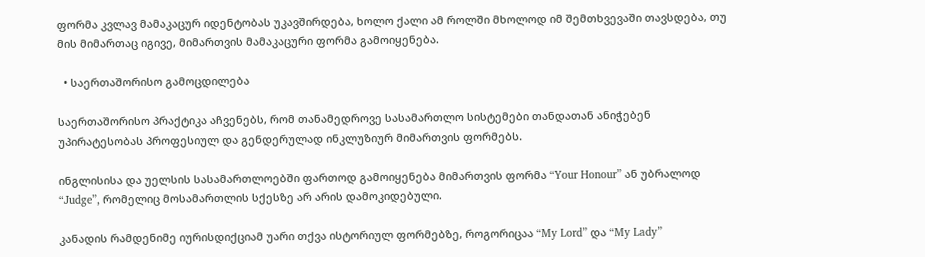ფორმა კვლავ მამაკაცურ იდენტობას უკავშირდება, ხოლო ქალი ამ როლში მხოლოდ იმ შემთხვევაში თავსდება, თუ მის მიმართაც იგივე, მიმართვის მამაკაცური ფორმა გამოიყენება.

  • საერთაშორისო გამოცდილება

საერთაშორისო პრაქტიკა აჩვენებს, რომ თანამედროვე სასამართლო სისტემები თანდათან ანიჭებენ უპირატესობას პროფესიულ და გენდერულად ინკლუზიურ მიმართვის ფორმებს.

ინგლისისა და უელსის სასამართლოებში ფართოდ გამოიყენება მიმართვის ფორმა “Your Honour” ან უბრალოდ “Judge”, რომელიც მოსამართლის სქესზე არ არის დამოკიდებული.

კანადის რამდენიმე იურისდიქციამ უარი თქვა ისტორიულ ფორმებზე, როგორიცაა “My Lord” და “My Lady”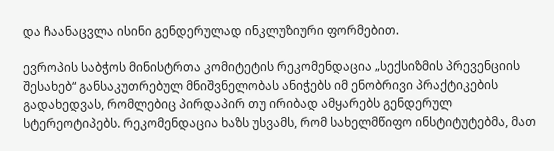და ჩაანაცვლა ისინი გენდერულად ინკლუზიური ფორმებით.

ევროპის საბჭოს მინისტრთა კომიტეტის რეკომენდაცია „სექსიზმის პრევენციის შესახებ“ განსაკუთრებულ მნიშვნელობას ანიჭებს იმ ენობრივი პრაქტიკების გადახედვას, რომლებიც პირდაპირ თუ ირიბად ამყარებს გენდერულ სტერეოტიპებს. რეკომენდაცია ხაზს უსვამს, რომ სახელმწიფო ინსტიტუტებმა, მათ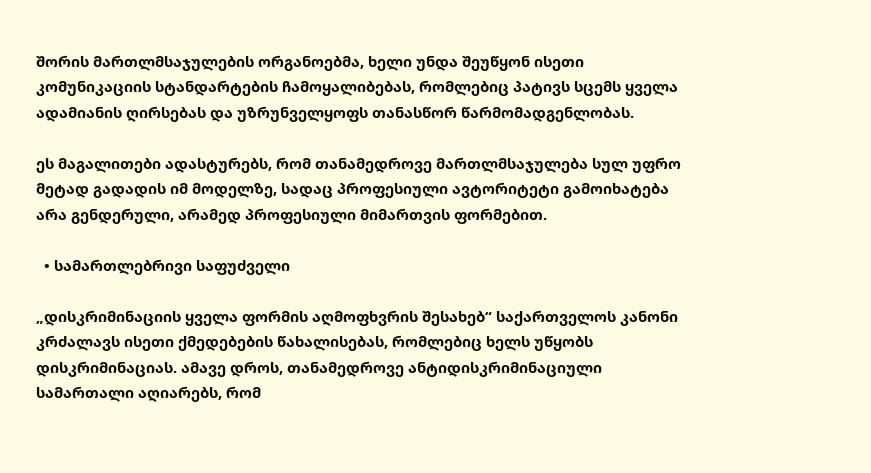შორის მართლმსაჯულების ორგანოებმა, ხელი უნდა შეუწყონ ისეთი კომუნიკაციის სტანდარტების ჩამოყალიბებას, რომლებიც პატივს სცემს ყველა ადამიანის ღირსებას და უზრუნველყოფს თანასწორ წარმომადგენლობას.

ეს მაგალითები ადასტურებს, რომ თანამედროვე მართლმსაჯულება სულ უფრო მეტად გადადის იმ მოდელზე, სადაც პროფესიული ავტორიტეტი გამოიხატება არა გენდერული, არამედ პროფესიული მიმართვის ფორმებით.

  • სამართლებრივი საფუძველი

„დისკრიმინაციის ყველა ფორმის აღმოფხვრის შესახებ“ საქართველოს კანონი კრძალავს ისეთი ქმედებების წახალისებას, რომლებიც ხელს უწყობს დისკრიმინაციას. ამავე დროს, თანამედროვე ანტიდისკრიმინაციული სამართალი აღიარებს, რომ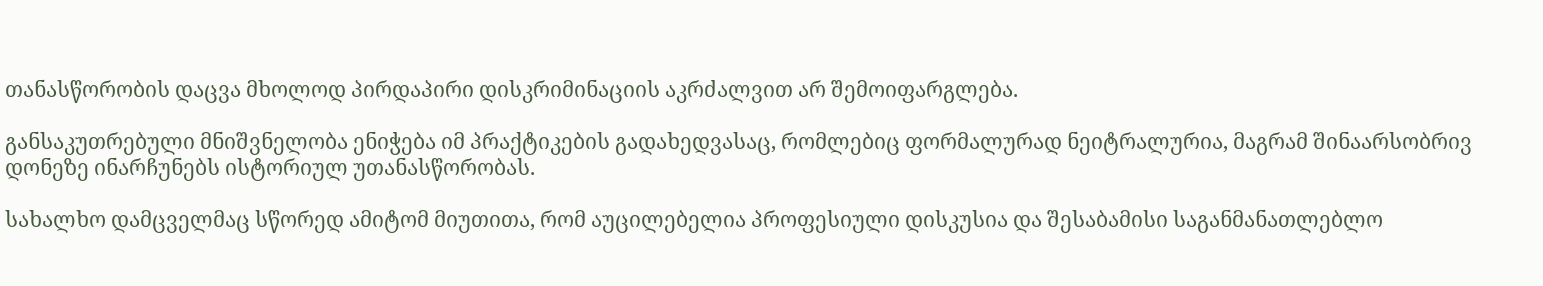თანასწორობის დაცვა მხოლოდ პირდაპირი დისკრიმინაციის აკრძალვით არ შემოიფარგლება.

განსაკუთრებული მნიშვნელობა ენიჭება იმ პრაქტიკების გადახედვასაც, რომლებიც ფორმალურად ნეიტრალურია, მაგრამ შინაარსობრივ დონეზე ინარჩუნებს ისტორიულ უთანასწორობას.

სახალხო დამცველმაც სწორედ ამიტომ მიუთითა, რომ აუცილებელია პროფესიული დისკუსია და შესაბამისი საგანმანათლებლო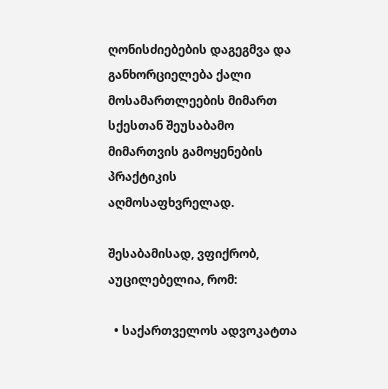ღონისძიებების დაგეგმვა და განხორციელება ქალი მოსამართლეების მიმართ სქესთან შეუსაბამო მიმართვის გამოყენების პრაქტიკის აღმოსაფხვრელად.

შესაბამისად, ვფიქრობ, აუცილებელია, რომ:

  • საქართველოს ადვოკატთა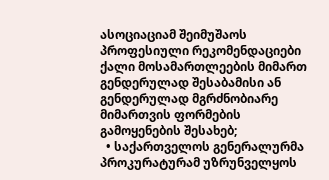ასოციაციამ შეიმუშაოს პროფესიული რეკომენდაციები ქალი მოსამართლეების მიმართ გენდერულად შესაბამისი ან გენდერულად მგრძნობიარე მიმართვის ფორმების გამოყენების შესახებ;
  • საქართველოს გენერალურმა პროკურატურამ უზრუნველყოს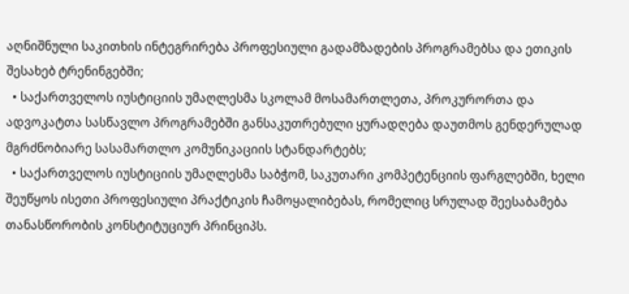აღნიშნული საკითხის ინტეგრირება პროფესიული გადამზადების პროგრამებსა და ეთიკის შესახებ ტრენინგებში;
  • საქართველოს იუსტიციის უმაღლესმა სკოლამ მოსამართლეთა, პროკურორთა და ადვოკატთა სასწავლო პროგრამებში განსაკუთრებული ყურადღება დაუთმოს გენდერულად მგრძნობიარე სასამართლო კომუნიკაციის სტანდარტებს;
  • საქართველოს იუსტიციის უმაღლესმა საბჭომ, საკუთარი კომპეტენციის ფარგლებში, ხელი შეუწყოს ისეთი პროფესიული პრაქტიკის ჩამოყალიბებას, რომელიც სრულად შეესაბამება თანასწორობის კონსტიტუციურ პრინციპს.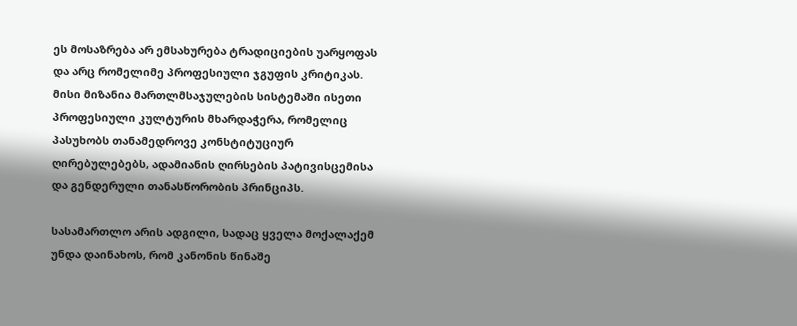ეს მოსაზრება არ ემსახურება ტრადიციების უარყოფას და არც რომელიმე პროფესიული ჯგუფის კრიტიკას. მისი მიზანია მართლმსაჯულების სისტემაში ისეთი პროფესიული კულტურის მხარდაჭერა, რომელიც პასუხობს თანამედროვე კონსტიტუციურ ღირებულებებს, ადამიანის ღირსების პატივისცემისა და გენდერული თანასწორობის პრინციპს.

სასამართლო არის ადგილი, სადაც ყველა მოქალაქემ უნდა დაინახოს, რომ კანონის წინაშე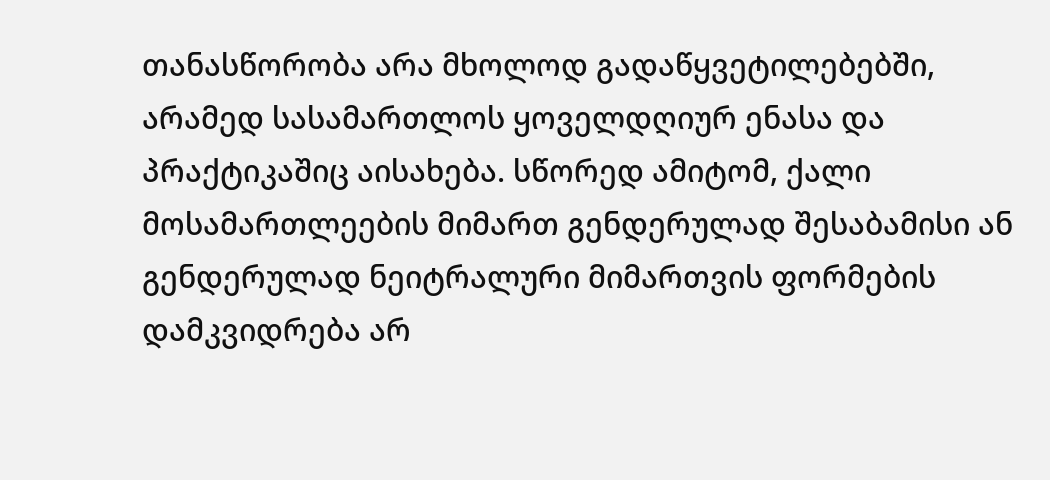თანასწორობა არა მხოლოდ გადაწყვეტილებებში, არამედ სასამართლოს ყოველდღიურ ენასა და პრაქტიკაშიც აისახება. სწორედ ამიტომ, ქალი მოსამართლეების მიმართ გენდერულად შესაბამისი ან გენდერულად ნეიტრალური მიმართვის ფორმების დამკვიდრება არ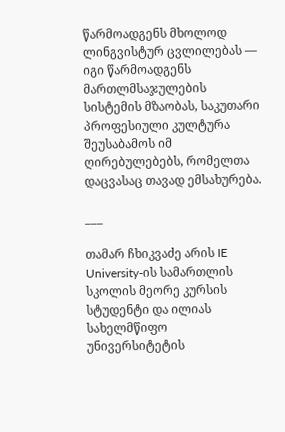წარმოადგენს მხოლოდ ლინგვისტურ ცვლილებას — იგი წარმოადგენს მართლმსაჯულების სისტემის მზაობას, საკუთარი პროფესიული კულტურა შეუსაბამოს იმ ღირებულებებს, რომელთა დაცვასაც თავად ემსახურება.

___

თამარ ჩხიკვაძე არის IE University-ის სამართლის სკოლის მეორე კურსის სტუდენტი და ილიას სახელმწიფო უნივერსიტეტის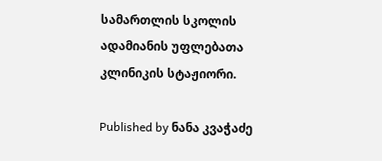სამართლის სკოლის ადამიანის უფლებათა კლინიკის სტაჟიორი.

Published by ნანა კვაჭაძე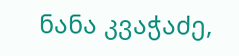ნანა კვაჭაძე,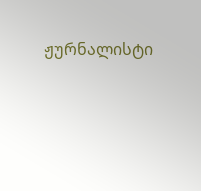ჟურნალისტი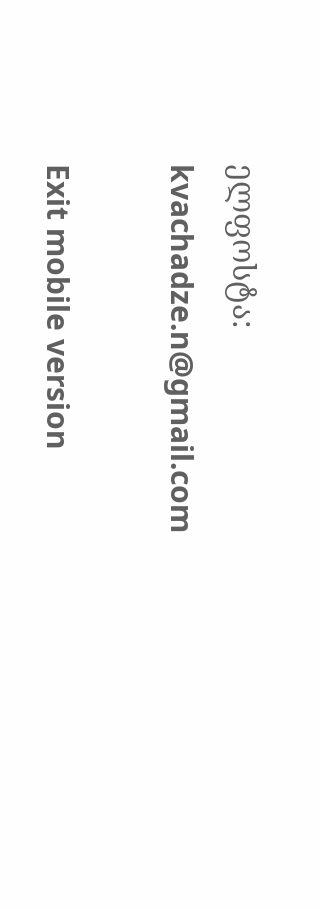ელფოსტა: kvachadze.n@gmail.com

Exit mobile version